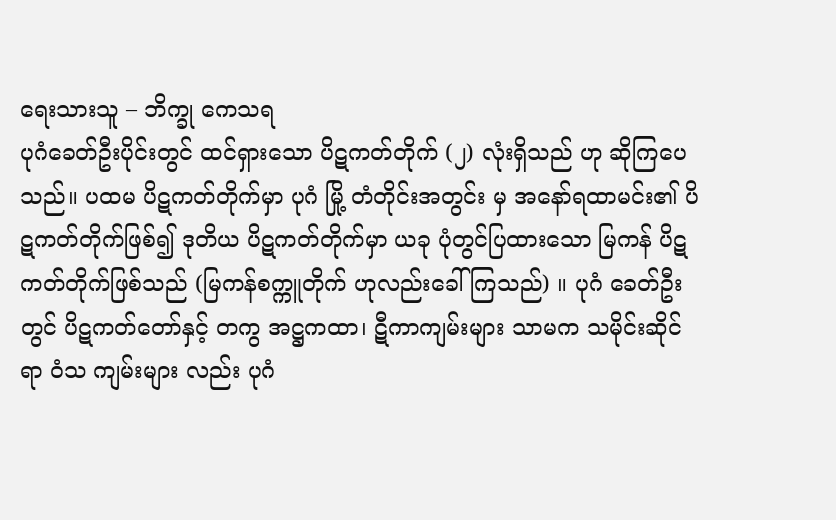ရေးသားသူ – ဘိက္ခု ကေသရ
ပုဂံခေတ်ဦးပိုင်းတွင် ထင်ရှားသော ပိဋကတ်တိုက် (၂) လုံးရှိသည် ဟု ဆိုကြပေသည်။ ပထမ ပိဋကတ်တိုက်မှာ ပုဂံ မြို့ တံတိုင်းအတွင်း မှ အနော်ရထာမင်း၏ ပိဋကတ်တိုက်ဖြစ်၍ ဒုတိယ ပိဋကတ်တိုက်မှာ ယခု ပုံတွင်ပြထားသော မြကန် ပိဋကတ်တိုက်ဖြစ်သည် (မြကန်စက္ကူတိုက် ဟုလည်းခေါ်ကြသည်) ။ ပုဂံ ခေတ်ဦးတွင် ပိဋကတ်တော်နှင့် တကွ အဋ္ဌကထာ၊ ဋီကာကျမ်းများ သာမက သမိုင်းဆိုင်ရာ ဝံသ ကျမ်းများ လည်း ပုဂံ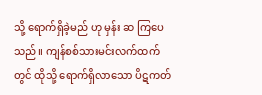သို့ ရောက်ရှိခဲ့မည် ဟု မှန်း ဆ ကြပေသည်။ ကျန်စစ်သားမင်းလက်ထက်တွင် ထိုသို့ ရောက်ရှိလာသော ပိဋကတ်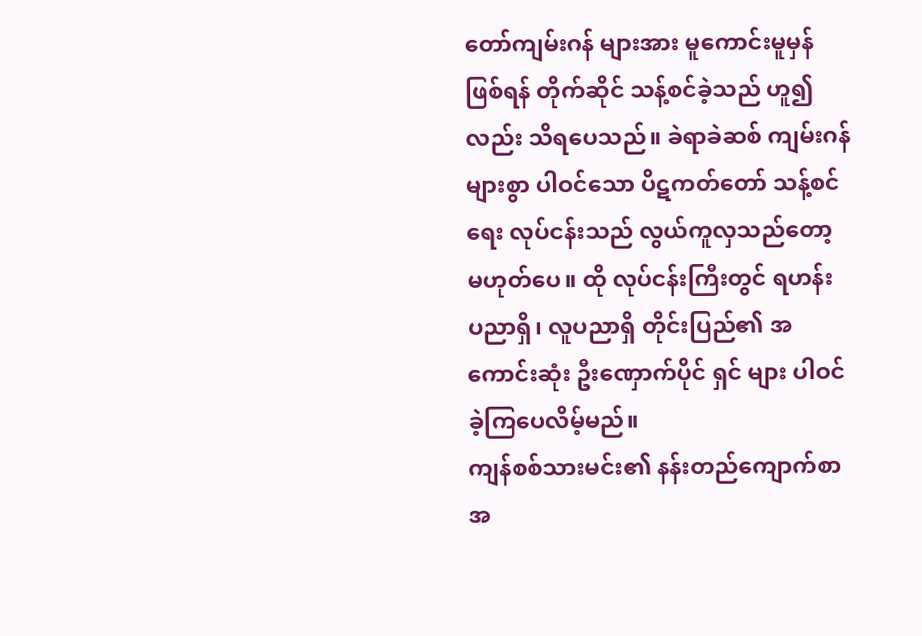တော်ကျမ်းဂန် များအား မူကောင်းမူမှန်ဖြစ်ရန် တိုက်ဆိုင် သန့်စင်ခဲ့သည် ဟူ၍လည်း သိရပေသည်။ ခဲရာခဲဆစ် ကျမ်းဂန်များစွာ ပါဝင်သော ပိဋကတ်တော် သန့်စင်ရေး လုပ်ငန်းသည် လွယ်ကူလှသည်တော့ မဟုတ်ပေ။ ထို လုပ်ငန်းကြီးတွင် ရဟန်း ပညာရှိ၊ လူပညာရှိ တိုင်းပြည်၏ အကောင်းဆုံး ဦးဏှောက်ပိုင် ရှင် များ ပါဝင်ခဲ့ကြပေလိမ့်မည်။
ကျန်စစ်သားမင်း၏ နန်းတည်ကျောက်စာ အ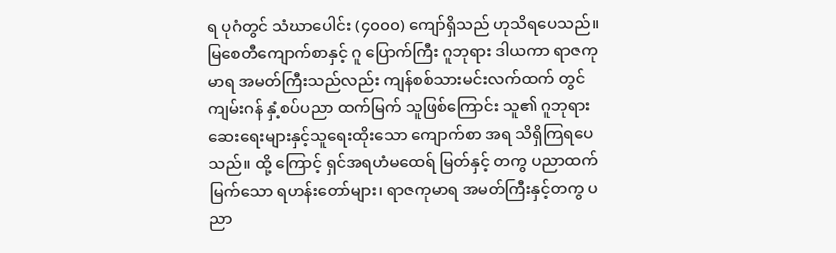ရ ပုဂံတွင် သံဃာပေါင်း (၄၀၀၀) ကျော်ရှိသည် ဟုသိရပေသည်။ မြစေတီကျောက်စာနှင့် ဂူ ပြောက်ကြီး ဂူဘုရား ဒါယကာ ရာဇကုမာရ အမတ်ကြီးသည်လည်း ကျန်စစ်သားမင်းလက်ထက် တွင် ကျမ်းဂန် နှံ့စပ်ပညာ ထက်မြက် သူဖြစ်ကြောင်း သူ၏ ဂူဘုရား ဆေးရေးများနှင့်သူရေးထိုးသော ကျောက်စာ အရ သိရှိကြရပေသည်။ ထို့ ကြောင့် ရှင်အရဟံမထေရ် မြတ်နှင့် တကွ ပညာထက်မြက်သော ရဟန်းတော်များ၊ ရာဇကုမာရ အမတ်ကြီးနှင့်တကွ ပညာ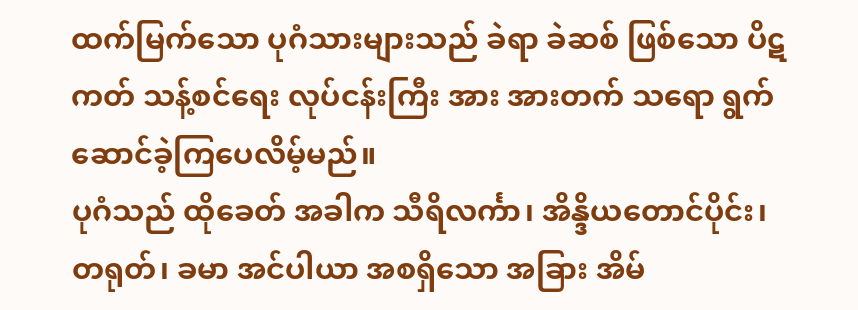ထက်မြက်သော ပုဂံသားများသည် ခဲရာ ခဲဆစ် ဖြစ်သော ပိဋကတ် သန့်စင်ရေး လုပ်ငန်းကြီး အား အားတက် သရော ရွက်ဆောင်ခဲ့ကြပေလိမ့်မည်။
ပုဂံသည် ထိုခေတ် အခါက သီရိလင်္ကာ၊ အိန္ဒိယတောင်ပိုင်း၊ တရုတ်၊ ခမာ အင်ပါယာ အစရှိသော အခြား အိမ်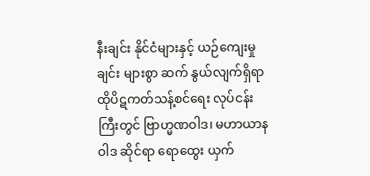နီးချင်း နိုင်ငံများနှင့် ယဉ်ကျေးမှုချင်း များစွာ ဆက် နွယ်လျက်ရှိရာ ထိုပိဋကတ်သန့်စင်ရေး လုပ်ငန်းကြီးတွင် ဗြာဟ္မဏဝါဒ၊ မဟာယာနဝါဒ ဆိုင်ရာ ရောထွေး ယှက်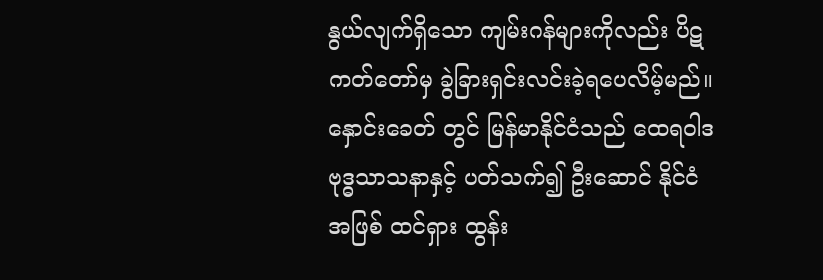နွယ်လျက်ရှိသော ကျမ်းဂန်များကိုလည်း ပိဋကတ်တော်မှ ခွဲခြားရှင်းလင်းခဲ့ရပေလိမ့်မည်။ နှောင်းခေတ် တွင် မြန်မာနိုင်ငံသည် ထေရဝါဒ ဗုဒ္ဓသာသနာနှင့် ပတ်သက်၍ ဦးဆောင် နိုင်ငံ အဖြစ် ထင်ရှား ထွန်း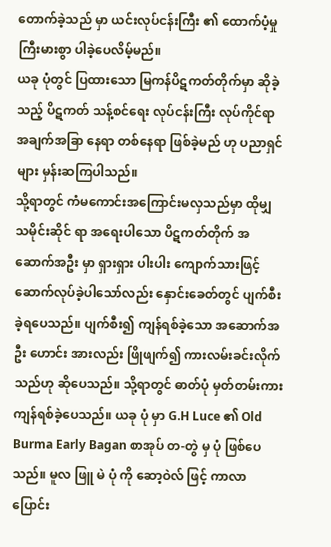တောက်ခဲ့သည် မှာ ယင်းလုပ်ငန်းကြီး ၏ ထောက်ပံ့မှု ကြီးမားစွာ ပါခဲ့ပေလိမ့်မည်။
ယခု ပုံတွင် ပြထားသော မြကန်ပိဋကတ်တိုက်မှာ ဆိုခဲ့သည့် ပိဋကတ် သန့်စင်ရေး လုပ်ငန်းကြီး လုပ်ကိုင်ရာ အချက်အခြာ နေရာ တစ်နေရာ ဖြစ်ခဲ့မည် ဟု ပညာရှင်များ မှန်းဆကြပါသည်။
သို့ရာတွင် ကံမကောင်းအကြောင်းမလှသည်မှာ ထိုမျှ သမိုင်းဆိုင် ရာ အရေးပါသော ပိဋကတ်တိုက် အဆောက်အဦး မှာ ရှားရှား ပါးပါး ကျောက်သားဖြင့် ဆောက်လုပ်ခဲ့ပါသော်လည်း နှောင်းခေတ်တွင် ပျက်စီး ခဲ့ရပေသည်။ ပျက်စီး၍ ကျန်ရစ်ခဲ့သော အဆောက်အဦး ဟောင်း အားလည်း ဖြိုဖျက်၍ ကားလမ်းခင်းလိုက်သည်ဟု ဆိုပေသည်။ သို့ရာတွင် ဓာတ်ပုံ မှတ်တမ်းကား ကျန်ရစ်ခဲ့ပေသည်။ ယခု ပုံ မှာ G.H Luce ၏ Old Burma Early Bagan စာအုပ် တ-တွဲ မှ ပုံ ဖြစ်ပေသည်။ မူလ ဖြူ မဲ ပုံ ကို ဆော့ဝဲလ် ဖြင့် ကာလာ ပြောင်း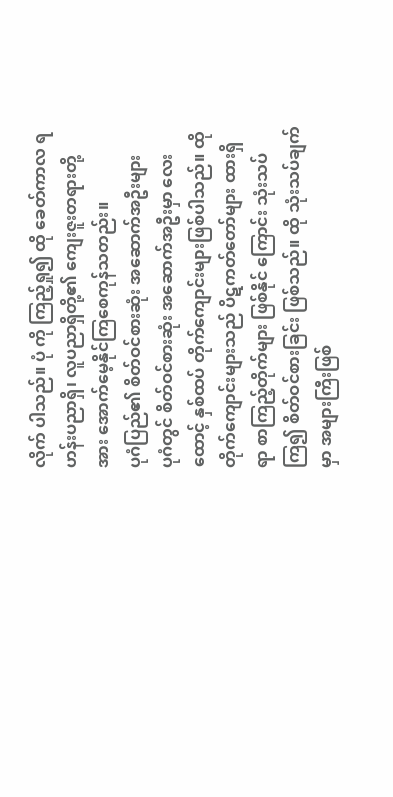လိုက် ပါသည်။ ပုံ ကို ကြည့်ရှု၍ ထို ခေတ်ကာလ ရဟန်းပညာရှိ၊ လူပညာရှိတို့၏ ကျေးဇူးတရားတို့ အား အောက်မေ့နိုင်ကြစေကုန်သတည်း။
ပုဂံပြည်၏ စိတ်ဝင်စားဆုံး အဆောက်အဦးများ
ပုဂံတွင် စိတ်ဝင်စားဆုံး အဆောက်အဦးမှာ လေးထောင့် နှစ်ထပ် တိုက်ကျောင်းများဖြစ်ပါသည်။ ထို တိုက်ကျောင်းများသည် ပိဋကတ်တော်များ ထားရှိရာ စာကြည့်တိုက်များ ဖြစ်နိုင် ကြောင်း သုံးသပ်ကြ၍ စိတ်ဝင်စားခြင်း ဖြစ်သည်။ ထို သုံးသပ်ချက်မှာ အများကြီးဖြစ်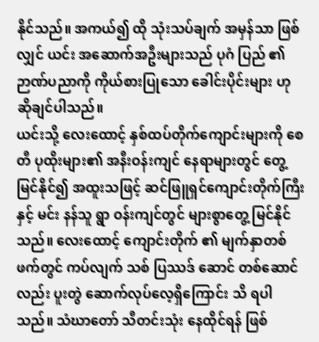နိုင်သည်။ အကယ်၍ ထို သုံးသပ်ချက် အမှန်သာ ဖြစ်လျှင် ယင်း အဆောက်အဦးများသည် ပုဂံ ပြည် ၏ ဉာဏ်ပညာကို ကိုယ်စားပြုသော ခေါင်းပိုင်းများ ဟု ဆိုချင်ပါသည်။
ယင်းသို့ လေးထောင့် နှစ်ထပ်တိုက်ကျောင်းများကို စေတီ ပုထိုးများ၏ အနီးဝန်းကျင် နေရာများတွင် တွေ့ မြင်နိုင်၍ အထူးသဖြင့် ဆင်ဖြူရှင်ကျောင်းတိုက်ကြီးနှင့် မင်း နန်သူ ရွာ ဝန်းကျင်တွင် များစွာတွေ့ မြင်နိုင်သည်။ လေးထောင့် ကျောင်းတိုက် ၏ မျက်နှာတစ်ဖက်တွင် ကပ်လျက် သစ် ပြဿဒ် ဆောင် တစ်ဆောင် လည်း ပူးတွဲ ဆောက်လုပ်လေ့ရှိကြောင်း သိ ရပါသည်။ သံဃာတော် သီတင်းသုံး နေထိုင်ရန် ဖြစ်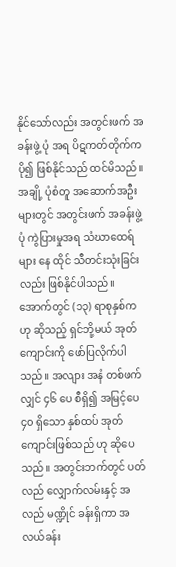နိုင်သော်လည်း အတွင်းဖက် အခန်းဖွဲ့ ပုံ အရ ပိဋကတ်တိုက်က ပို၍ ဖြစ်နိုင်သည် ထင်မိသည်။ အချို့ ပုံစံတူ အဆောက်အဦးများတွင် အတွင်းဖက် အခန်းဖွဲ့ ပုံ ကွဲပြားမှုအရ သံဃာထေရ်များ နေ ထိုင် သီတင်းသုံးခြင်းလည်း ဖြစ်နိုင်ပါသည်။
အောက်တွင် (၁၃) ရာစုနှစ်က ဟု ဆိုသည့် ရှင်ဘို့မယ် အုတ် ကျောင်းကို ဖော်ပြလိုက်ပါသည်။ အလျား အနံ တစ်ဖက် လျှင် ၄၆ ပေ စီရှိ၍ အမြင့်ပေ ၄၀ ရှိသော နှစ်ထပ် အုတ် ကျောင်းဖြစ်သည် ဟု ဆိုပေသည်။ အတွင်းဘက်တွင် ပတ်လည် လျှောက်လမ်းနှင့် အလည် မဏ္ဍိုင် ခန်းရှိကာ အလယ်ခန်း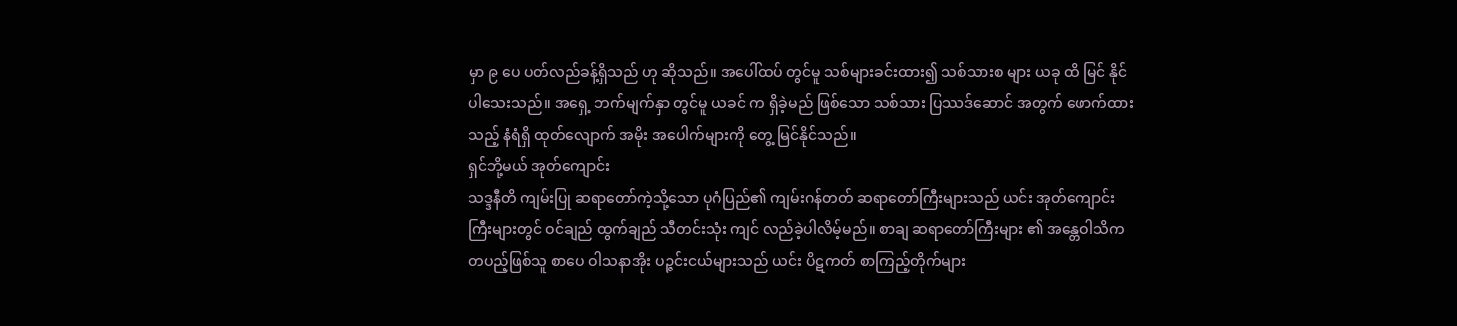မှာ ၉ ပေ ပတ်လည်ခန့်ရှိသည် ဟု ဆိုသည်။ အပေါ်ထပ် တွင်မူ သစ်များခင်းထား၍ သစ်သားစ များ ယခု ထိ မြင် နိုင်ပါသေးသည်။ အရှေ့ ဘက်မျက်နှာ တွင်မူ ယခင် က ရှိခဲ့မည် ဖြစ်သော သစ်သား ပြဿဒ်ဆောင် အတွက် ဖောက်ထားသည့် နံရံရှိ ထုတ်လျောက် အမိုး အပေါက်များကို တွေ့ မြင်နိုင်သည်။
ရှင်ဘို့မယ် အုတ်ကျောင်း
သဒ္ဒနီတိ ကျမ်းပြု ဆရာတော်ကဲ့သို့သော ပုဂံပြည်၏ ကျမ်းဂန်တတ် ဆရာတော်ကြီးများသည် ယင်း အုတ်ကျောင်းကြီးများတွင် ဝင်ချည် ထွက်ချည် သီတင်းသုံး ကျင် လည်ခဲ့ပါလိမ့်မည်။ စာချ ဆရာတော်ကြီးများ ၏ အန္တေဝါသိက တပည့်ဖြစ်သူ စာပေ ဝါသနာအိုး ပဉ္ဇင်းငယ်များသည် ယင်း ပိဋကတ် စာကြည့်တိုက်များ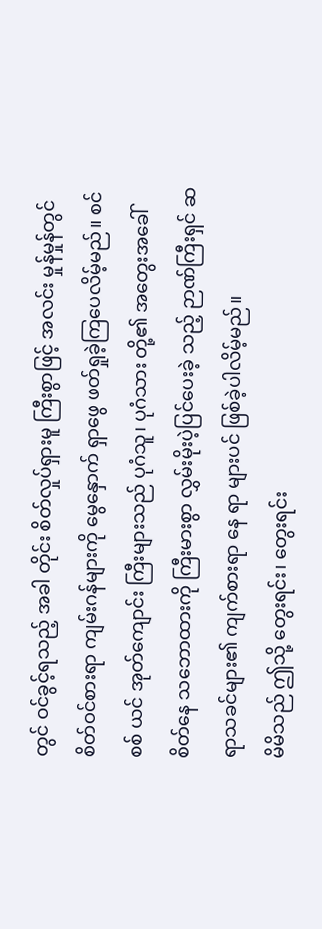တွင် ဝင်ခွင့်ရသည့် အခါ တိုင်း စိတ်လှုပ်ရှားမူ ကြီးစွာဖြင့် အလင်း မှုန်မှုန်တွင် စိတ်ဝင်စားရာ ကျမ်းဂန်များကို မွေနှောက် ရှာဖွေ ဖတ်ရှုခဲ့ကြပေလိမ့်မည်။ စင်စစ် ယင် အုတ်ကျောင်း ကြီးများသည် ပုဂံသူ၊ ပုဂံသား တို့၏ အတွေးအခေါ် စိတ်နေ သဘောထားကို ကြီးမားစွာ လွှမ်းမိုးပဲ့ပြင်ပေးခဲ့ သည့် ဉာဏ်ကြီးရှင် ဆရာသခင်များ၏ ကျက်စားရာ နေ ရာ များပင် ဖြစ်ခဲ့ပါလိမ့်မည်။
မိမိသည် ဤသို့ တွေးရင်း၊ တွေးရင်း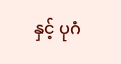နှင့် ပုဂံ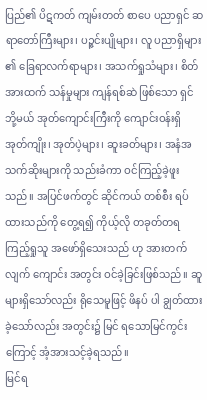ပြည်၏ ပိဋကတ် ကျမ်းတတ် စာပေ ပညာရှင် ဆရာတော်ကြီးများ၊ ပဉ္ဇင်းပျိုများ၊ လူ ပညာရှိများ ၏ ခြေရာလက်ရာများ၊ အသက်ရှုသံများ၊ စိတ်အားထက် သန်မှုများ ကျန်ရစ်ဆဲ ဖြစ်သော ရှင်ဘို့မယ် အုတ်ကျောင်းကြီးကို ကျောင်းဝန်းရှိ အုတ်ကျိုး၊ အုတ်ပဲ့များ၊ ဆူးခတ်များ၊ အနံအသက်ဆိုးများကို သည်းခံကာ ဝင်ကြည့်ခဲ့ဖူးသည်။ အပြင်ဖက်တွင် ဆိုင်ကယ် တစ်စီး ရပ် ထားသည်ကို တွေ့ရ၍ ကိုယ့်လို တခုတ်တရကြည့်ရှုသူ အဖော်ရှိသေးသည် ဟု အားတက်လျက် ကျောင်း အတွင်း ဝင်ခဲ့ခြင်းဖြစ်သည်။ ဆူများရှိသော်လည်း ရိုသေမူဖြင့် ဖိနပ် ပါ ချွတ်ထားခဲ့သော်လည်း အတွင်း၌ မြင် ရသောမြင်ကွင်းကြောင့် အံ့အားသင့်ခဲ့ရသည်။
မြင်ရ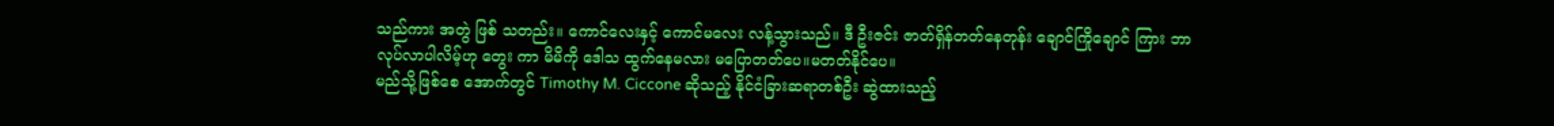သည်ကား အတွဲ ဖြစ် သတည်း။ ကောင်လေးနှင့် ကောင်မလေး လန့်သွားသည်။ ဒီ ဦးဇင်း ဇာတ်ရှိန်တတ်နေတုန်း ချောင်ကြိုချောင် ကြား ဘာလုပ်လာပါလိမ့်ဟု တွေး ကာ မိမိကို ဒေါသ ထွက်နေမလား မပြောတတ်ပေ။မတတ်နိုင်ပေ။
မည်သို့ဖြစ်စေ အောက်တွင် Timothy M. Ciccone ဆိုသည့် နိုင်ငံခြားဆရာတစ်ဦး ဆွဲထားသည့်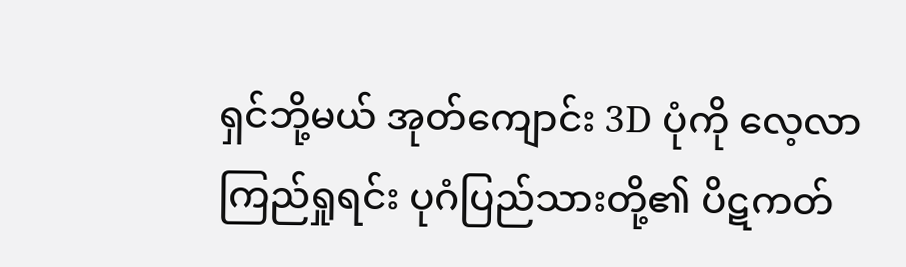ရှင်ဘို့မယ် အုတ်ကျောင်း 3D ပုံကို လေ့လာကြည်ရှုရင်း ပုဂံပြည်သားတို့၏ ပိဋကတ်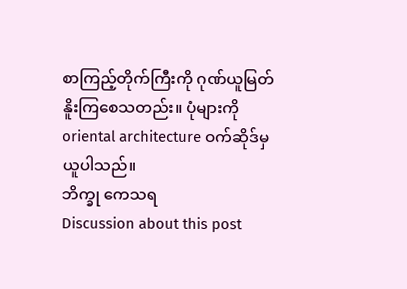စာကြည့်တိုက်ကြီးကို ဂုဏ်ယူမြတ်နိူးကြစေသတည်း။ ပုံများကို oriental architecture ဝက်ဆိုဒ်မှ ယူပါသည်။
ဘိက္ခု ကေသရ
Discussion about this post